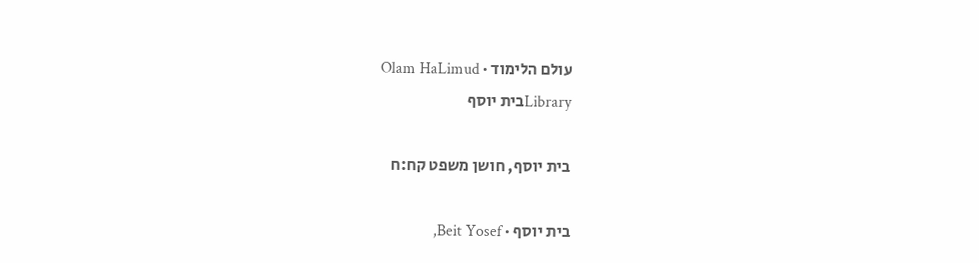עולם הלימוד · Olam HaLimud
Libraryבית יוסף

בית יוסף, חושן משפט קח:ח

בית יוסף · Beit Yosef,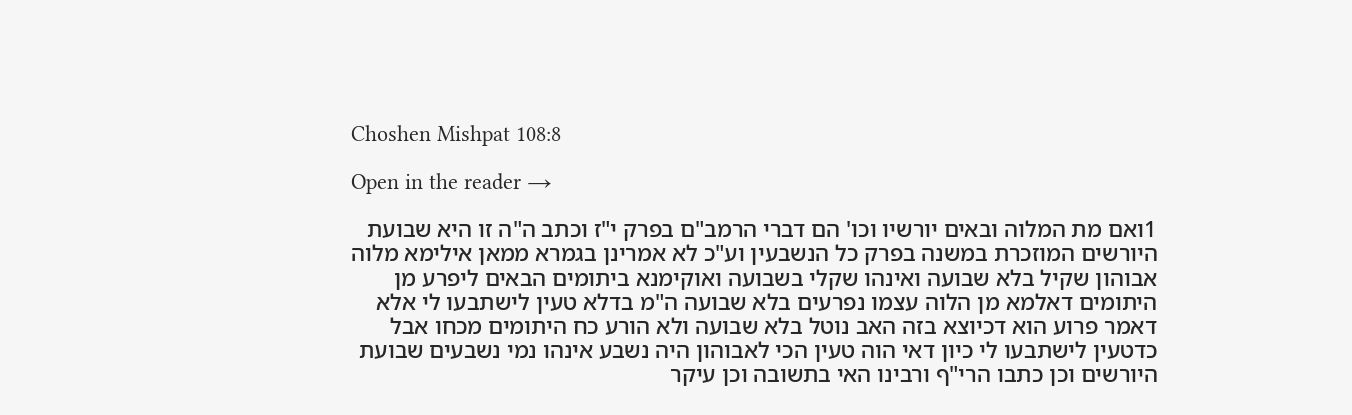Choshen Mishpat 108:8

Open in the reader →

1ואם מת המלוה ובאים יורשיו וכו' הם דברי הרמב"ם בפרק י"ז וכתב ה"ה זו היא שבועת היורשים המוזכרת במשנה בפרק כל הנשבעין וע"כ לא אמרינן בגמרא ממאן אילימא מלוה אבוהון שקיל בלא שבועה ואינהו שקלי בשבועה ואוקימנא ביתומים הבאים ליפרע מן היתומים דאלמא מן הלוה עצמו נפרעים בלא שבועה ה"מ בדלא טעין לישתבעו לי אלא דאמר פרוע הוא דכיוצא בזה האב נוטל בלא שבועה ולא הורע כח היתומים מכחו אבל כדטעין לישתבעו לי כיון דאי הוה טעין הכי לאבוהון היה נשבע אינהו נמי נשבעים שבועת היורשים וכן כתבו הרי"ף ורבינו האי בתשובה וכן עיקר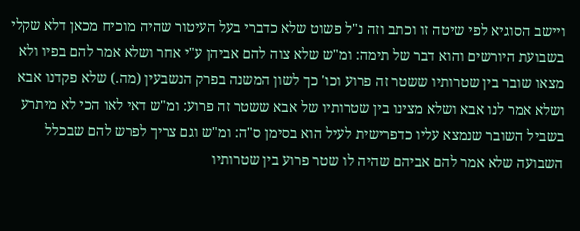ויישב הסוגיא לפי שיטה זו וכתב וזה נ"ל פשוט שלא כדברי בעל העיטור שהיה מוכיח מכאן דלא שקלי בשבועת היורשים והוא דבר של תימה: ומ"ש שלא צוה להם אביהן ע"י אחר ושלא אמר להם בפיו ולא מצאו שובר בין שטרותיו ששטר זה פרוע וכו' כך לשון המשנה בפרק הנשבעין (מה.) שלא פקדנו אבא ושלא אמר לנו אבא ושלא מצינו בין שטרותיו של אבא ששטר זה פרוע: ומ"ש דאי לאו הכי לא מיתרע בשביל השובר שנמצא עליו כדפרישית לעיל הוא בסימן ס"ה: ומ"ש וגם צריך לפרש להם שבכלל השבועה שלא אמר להם אביהם שהיה לו שטר פרוע בין שטרותיו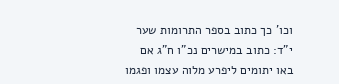וכו' כך כתוב בספר התרומות שער י"ד: כתוב במישרים נכ"ו ח"ג אם באו יתומים ליפרע מלוה עצמו ופגמו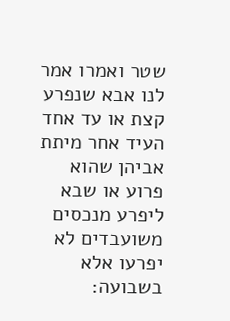שטר ואמרו אמר לנו אבא שנפרע קצת או עד אחד העיד אחר מיתת אביהן שהוא פרוע או שבא ליפרע מנכסים משועבדים לא יפרעו אלא בשבועה: